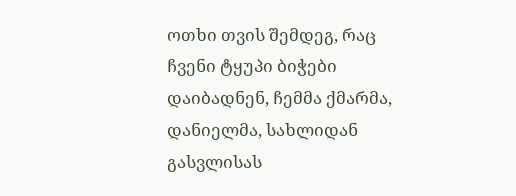ოთხი თვის შემდეგ, რაც ჩვენი ტყუპი ბიჭები დაიბადნენ, ჩემმა ქმარმა, დანიელმა, სახლიდან გასვლისას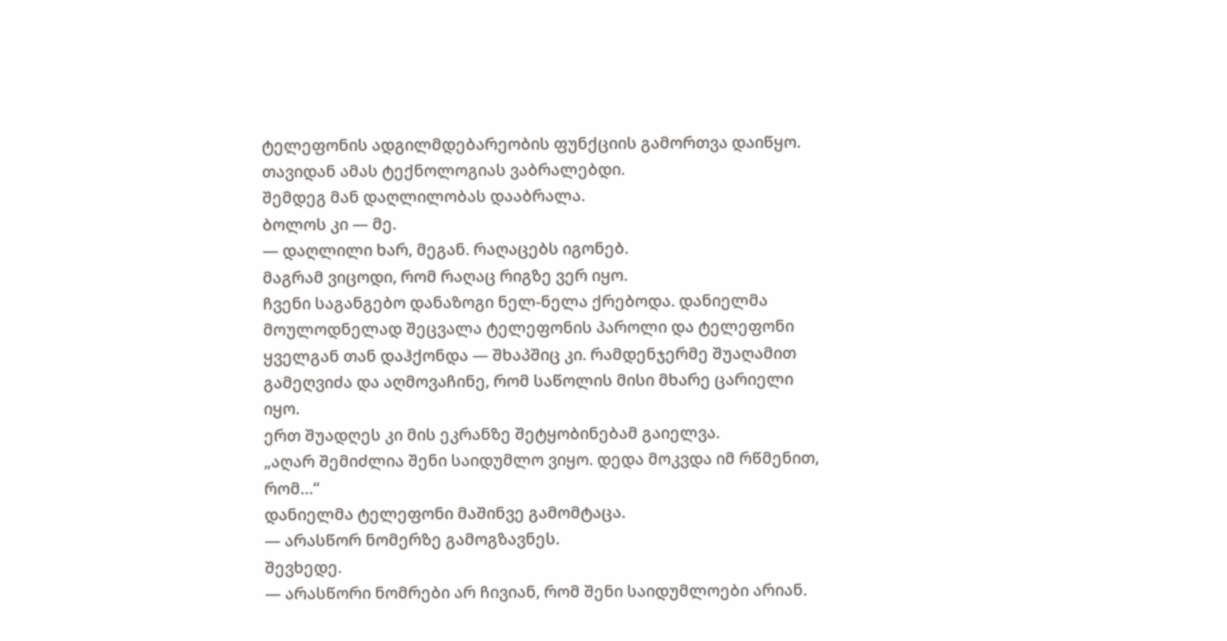ტელეფონის ადგილმდებარეობის ფუნქციის გამორთვა დაიწყო.
თავიდან ამას ტექნოლოგიას ვაბრალებდი.
შემდეგ მან დაღლილობას დააბრალა.
ბოლოს კი — მე.
— დაღლილი ხარ, მეგან. რაღაცებს იგონებ.
მაგრამ ვიცოდი, რომ რაღაც რიგზე ვერ იყო.
ჩვენი საგანგებო დანაზოგი ნელ-ნელა ქრებოდა. დანიელმა მოულოდნელად შეცვალა ტელეფონის პაროლი და ტელეფონი ყველგან თან დაჰქონდა — შხაპშიც კი. რამდენჯერმე შუაღამით გამეღვიძა და აღმოვაჩინე, რომ საწოლის მისი მხარე ცარიელი იყო.
ერთ შუადღეს კი მის ეკრანზე შეტყობინებამ გაიელვა.
„აღარ შემიძლია შენი საიდუმლო ვიყო. დედა მოკვდა იმ რწმენით, რომ…“
დანიელმა ტელეფონი მაშინვე გამომტაცა.
— არასწორ ნომერზე გამოგზავნეს.
შევხედე.
— არასწორი ნომრები არ ჩივიან, რომ შენი საიდუმლოები არიან.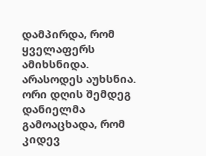დამპირდა, რომ ყველაფერს ამიხსნიდა.
არასოდეს აუხსნია.
ორი დღის შემდეგ დანიელმა გამოაცხადა, რომ კიდევ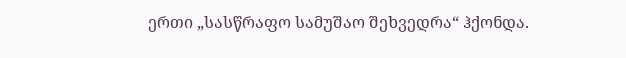ერთი „სასწრაფო სამუშაო შეხვედრა“ ჰქონდა.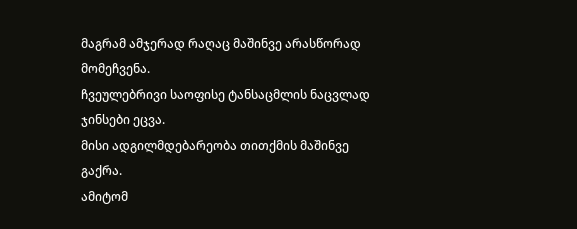მაგრამ ამჯერად რაღაც მაშინვე არასწორად მომეჩვენა.
ჩვეულებრივი საოფისე ტანსაცმლის ნაცვლად ჯინსები ეცვა.
მისი ადგილმდებარეობა თითქმის მაშინვე გაქრა.
ამიტომ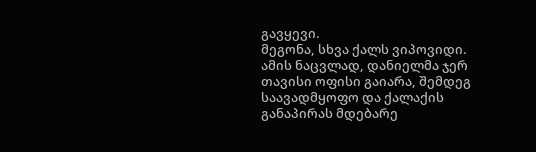გავყევი.
მეგონა, სხვა ქალს ვიპოვიდი.
ამის ნაცვლად, დანიელმა ჯერ თავისი ოფისი გაიარა, შემდეგ საავადმყოფო და ქალაქის განაპირას მდებარე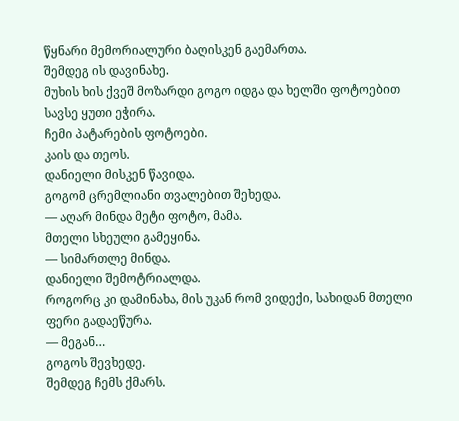წყნარი მემორიალური ბაღისკენ გაემართა.
შემდეგ ის დავინახე.
მუხის ხის ქვეშ მოზარდი გოგო იდგა და ხელში ფოტოებით სავსე ყუთი ეჭირა.
ჩემი პატარების ფოტოები.
კაის და თეოს.
დანიელი მისკენ წავიდა.
გოგომ ცრემლიანი თვალებით შეხედა.
— აღარ მინდა მეტი ფოტო, მამა.
მთელი სხეული გამეყინა.
— სიმართლე მინდა.
დანიელი შემოტრიალდა.
როგორც კი დამინახა, მის უკან რომ ვიდექი, სახიდან მთელი ფერი გადაეწურა.
— მეგან…
გოგოს შევხედე.
შემდეგ ჩემს ქმარს.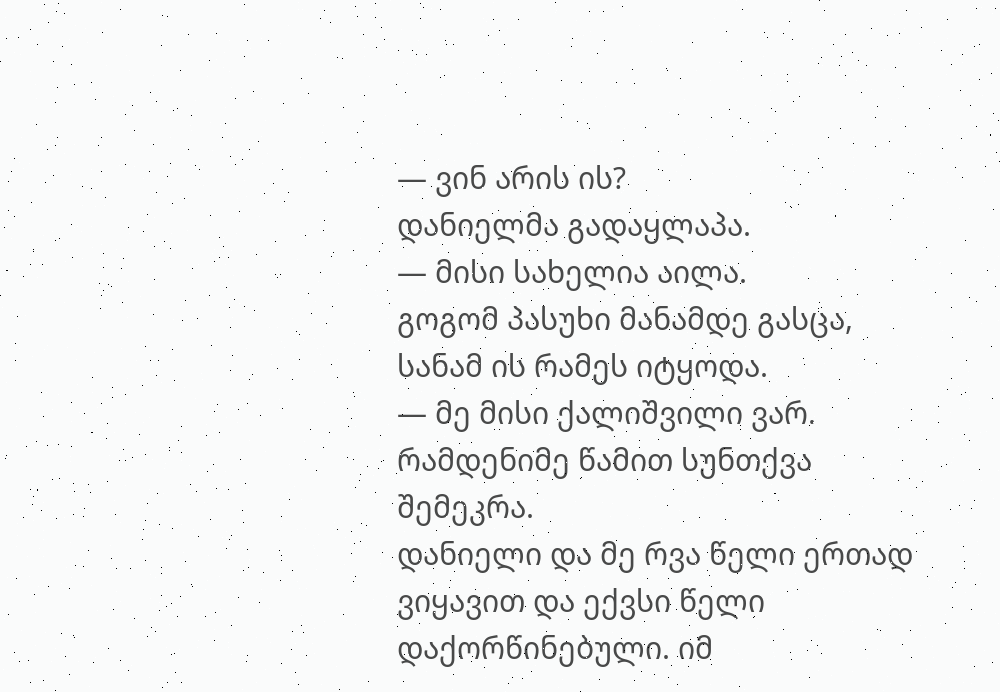— ვინ არის ის?
დანიელმა გადაყლაპა.
— მისი სახელია აილა.
გოგომ პასუხი მანამდე გასცა, სანამ ის რამეს იტყოდა.
— მე მისი ქალიშვილი ვარ.
რამდენიმე წამით სუნთქვა შემეკრა.
დანიელი და მე რვა წელი ერთად ვიყავით და ექვსი წელი დაქორწინებული. იმ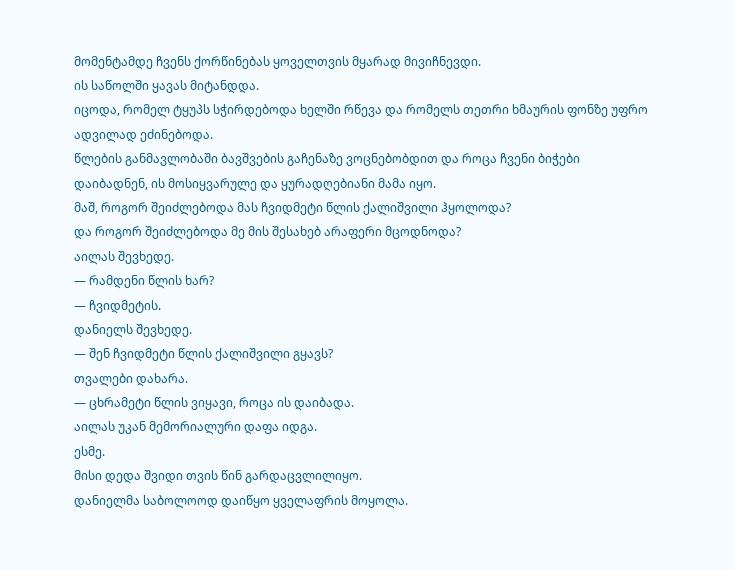მომენტამდე ჩვენს ქორწინებას ყოველთვის მყარად მივიჩნევდი.
ის საწოლში ყავას მიტანდდა.
იცოდა, რომელ ტყუპს სჭირდებოდა ხელში რწევა და რომელს თეთრი ხმაურის ფონზე უფრო ადვილად ეძინებოდა.
წლების განმავლობაში ბავშვების გაჩენაზე ვოცნებობდით და როცა ჩვენი ბიჭები დაიბადნენ, ის მოსიყვარულე და ყურადღებიანი მამა იყო.
მაშ, როგორ შეიძლებოდა მას ჩვიდმეტი წლის ქალიშვილი ჰყოლოდა?
და როგორ შეიძლებოდა მე მის შესახებ არაფერი მცოდნოდა?
აილას შევხედე.
— რამდენი წლის ხარ?
— ჩვიდმეტის.
დანიელს შევხედე.
— შენ ჩვიდმეტი წლის ქალიშვილი გყავს?
თვალები დახარა.
— ცხრამეტი წლის ვიყავი, როცა ის დაიბადა.
აილას უკან მემორიალური დაფა იდგა.
ესმე.
მისი დედა შვიდი თვის წინ გარდაცვლილიყო.
დანიელმა საბოლოოდ დაიწყო ყველაფრის მოყოლა.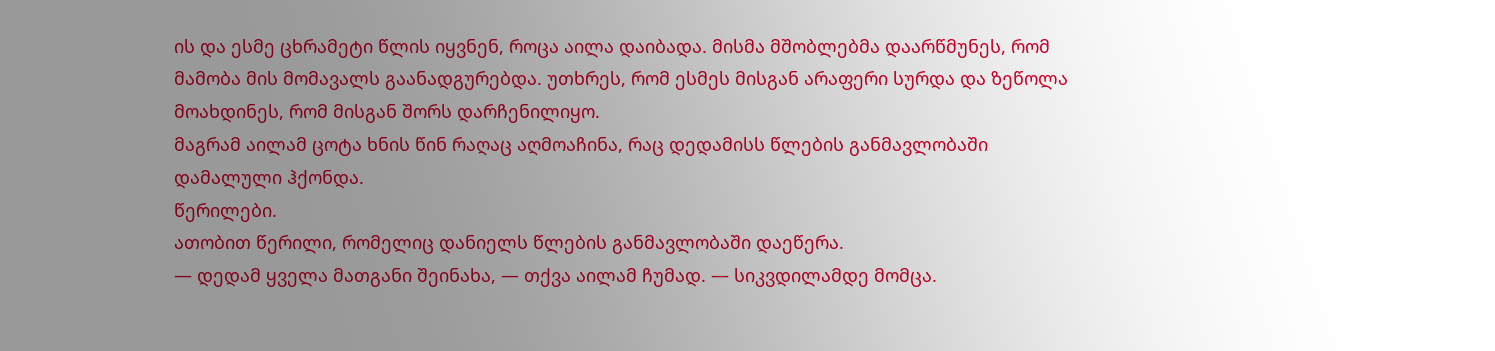ის და ესმე ცხრამეტი წლის იყვნენ, როცა აილა დაიბადა. მისმა მშობლებმა დაარწმუნეს, რომ მამობა მის მომავალს გაანადგურებდა. უთხრეს, რომ ესმეს მისგან არაფერი სურდა და ზეწოლა მოახდინეს, რომ მისგან შორს დარჩენილიყო.
მაგრამ აილამ ცოტა ხნის წინ რაღაც აღმოაჩინა, რაც დედამისს წლების განმავლობაში დამალული ჰქონდა.
წერილები.
ათობით წერილი, რომელიც დანიელს წლების განმავლობაში დაეწერა.
— დედამ ყველა მათგანი შეინახა, — თქვა აილამ ჩუმად. — სიკვდილამდე მომცა.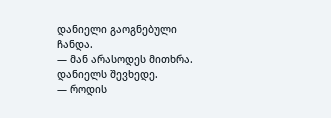დანიელი გაოგნებული ჩანდა.
— მან არასოდეს მითხრა.
დანიელს შევხედე.
— როდის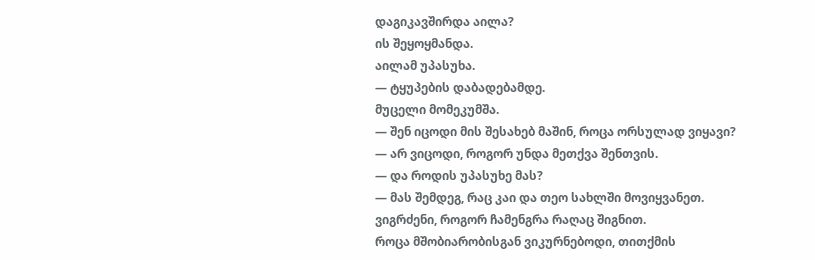დაგიკავშირდა აილა?
ის შეყოყმანდა.
აილამ უპასუხა.
— ტყუპების დაბადებამდე.
მუცელი მომეკუმშა.
— შენ იცოდი მის შესახებ მაშინ, როცა ორსულად ვიყავი?
— არ ვიცოდი, როგორ უნდა მეთქვა შენთვის.
— და როდის უპასუხე მას?
— მას შემდეგ, რაც კაი და თეო სახლში მოვიყვანეთ.
ვიგრძენი, როგორ ჩამენგრა რაღაც შიგნით.
როცა მშობიარობისგან ვიკურნებოდი, თითქმის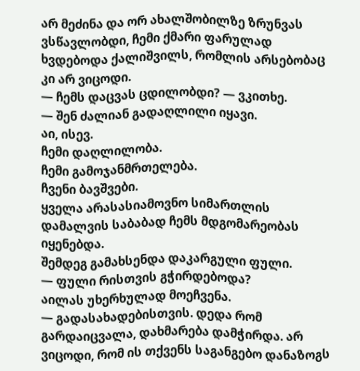არ მეძინა და ორ ახალშობილზე ზრუნვას ვსწავლობდი, ჩემი ქმარი ფარულად ხვდებოდა ქალიშვილს, რომლის არსებობაც კი არ ვიცოდი.
— ჩემს დაცვას ცდილობდი? — ვკითხე.
— შენ ძალიან გადაღლილი იყავი.
აი, ისევ.
ჩემი დაღლილობა.
ჩემი გამოჯანმრთელება.
ჩვენი ბავშვები.
ყველა არასასიამოვნო სიმართლის დამალვის საბაბად ჩემს მდგომარეობას იყენებდა.
შემდეგ გამახსენდა დაკარგული ფული.
— ფული რისთვის გჭირდებოდა?
აილას უხერხულად მოეჩვენა.
— გადასახადებისთვის. დედა რომ გარდაიცვალა, დახმარება დამჭირდა. არ ვიცოდი, რომ ის თქვენს საგანგებო დანაზოგს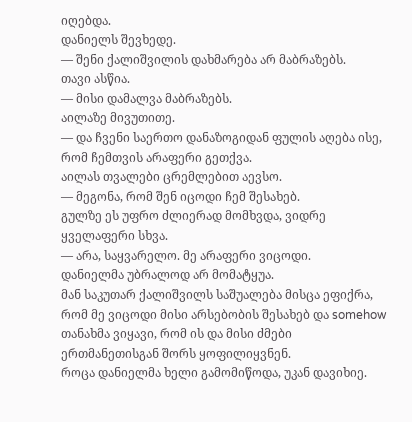იღებდა.
დანიელს შევხედე.
— შენი ქალიშვილის დახმარება არ მაბრაზებს.
თავი ასწია.
— მისი დამალვა მაბრაზებს.
აილაზე მივუთითე.
— და ჩვენი საერთო დანაზოგიდან ფულის აღება ისე, რომ ჩემთვის არაფერი გეთქვა.
აილას თვალები ცრემლებით აევსო.
— მეგონა, რომ შენ იცოდი ჩემ შესახებ.
გულზე ეს უფრო ძლიერად მომხვდა, ვიდრე ყველაფერი სხვა.
— არა, საყვარელო. მე არაფერი ვიცოდი.
დანიელმა უბრალოდ არ მომატყუა.
მან საკუთარ ქალიშვილს საშუალება მისცა ეფიქრა, რომ მე ვიცოდი მისი არსებობის შესახებ და somehow თანახმა ვიყავი, რომ ის და მისი ძმები ერთმანეთისგან შორს ყოფილიყვნენ.
როცა დანიელმა ხელი გამომიწოდა, უკან დავიხიე.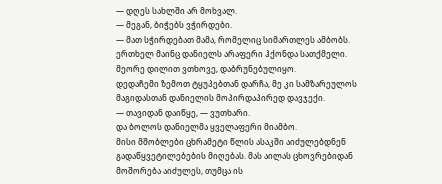— დღეს სახლში არ მოხვალ.
— მეგან, ბიჭებს ვჭირდები.
— მათ სჭირდებათ მამა, რომელიც სიმართლეს ამბობს.
ერთხელ მაინც დანიელს არაფერი ჰქონდა სათქმელი.
მეორე დილით ვთხოვე, დაბრუნებულიყო.
დედაჩემი ზემოთ ტყუპებთან დარჩა, მე კი სამზარეულოს მაგიდასთან დანიელის მოპირდაპირედ დავჯექი.
— თავიდან დაიწყე, — ვუთხარი.
და ბოლოს დანიელმა ყველაფერი მიამბო.
მისი მშობლები ცხრამეტი წლის ასაკში აიძულებდნენ გადაწყვეტილებების მიღებას. მას აილას ცხოვრებიდან მოშორება აიძულეს, თუმცა ის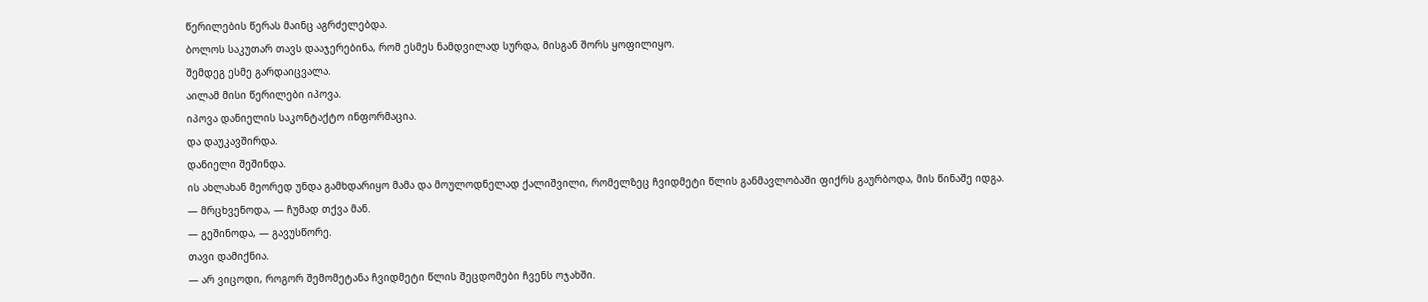წერილების წერას მაინც აგრძელებდა.
ბოლოს საკუთარ თავს დააჯერებინა, რომ ესმეს ნამდვილად სურდა, მისგან შორს ყოფილიყო.
შემდეგ ესმე გარდაიცვალა.
აილამ მისი წერილები იპოვა.
იპოვა დანიელის საკონტაქტო ინფორმაცია.
და დაუკავშირდა.
დანიელი შეშინდა.
ის ახლახან მეორედ უნდა გამხდარიყო მამა და მოულოდნელად ქალიშვილი, რომელზეც ჩვიდმეტი წლის განმავლობაში ფიქრს გაურბოდა, მის წინაშე იდგა.
— მრცხვენოდა, — ჩუმად თქვა მან.
— გეშინოდა, — გავუსწორე.
თავი დამიქნია.
— არ ვიცოდი, როგორ შემომეტანა ჩვიდმეტი წლის შეცდომები ჩვენს ოჯახში.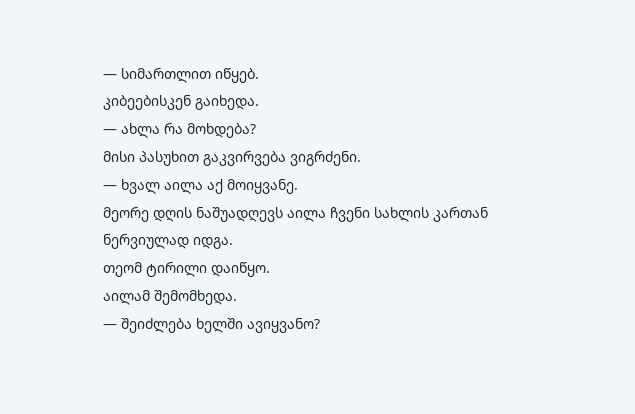— სიმართლით იწყებ.
კიბეებისკენ გაიხედა.
— ახლა რა მოხდება?
მისი პასუხით გაკვირვება ვიგრძენი.
— ხვალ აილა აქ მოიყვანე.
მეორე დღის ნაშუადღევს აილა ჩვენი სახლის კართან ნერვიულად იდგა.
თეომ ტირილი დაიწყო.
აილამ შემომხედა.
— შეიძლება ხელში ავიყვანო?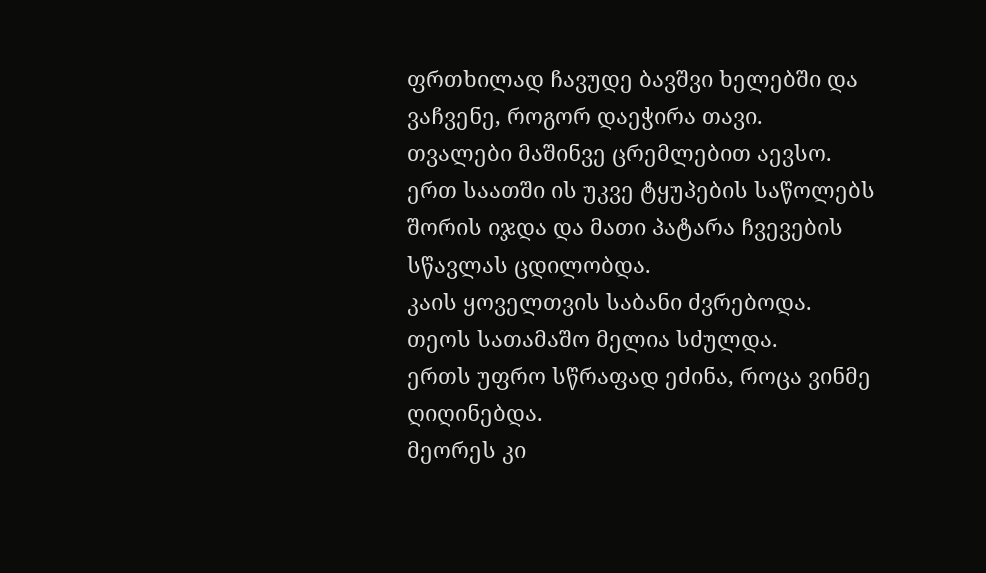ფრთხილად ჩავუდე ბავშვი ხელებში და ვაჩვენე, როგორ დაეჭირა თავი.
თვალები მაშინვე ცრემლებით აევსო.
ერთ საათში ის უკვე ტყუპების საწოლებს შორის იჯდა და მათი პატარა ჩვევების სწავლას ცდილობდა.
კაის ყოველთვის საბანი ძვრებოდა.
თეოს სათამაშო მელია სძულდა.
ერთს უფრო სწრაფად ეძინა, როცა ვინმე ღიღინებდა.
მეორეს კი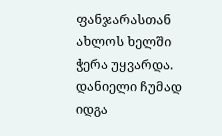ფანჯარასთან ახლოს ხელში ჭერა უყვარდა.
დანიელი ჩუმად იდგა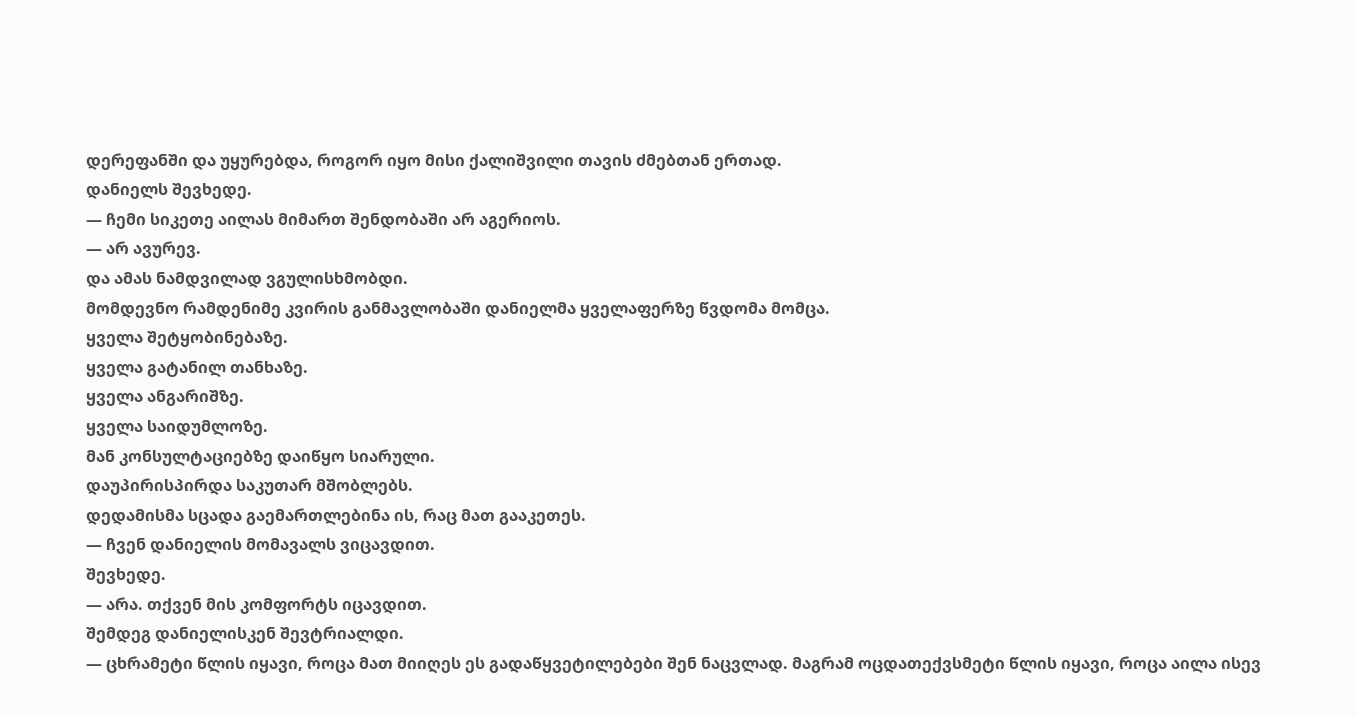დერეფანში და უყურებდა, როგორ იყო მისი ქალიშვილი თავის ძმებთან ერთად.
დანიელს შევხედე.
— ჩემი სიკეთე აილას მიმართ შენდობაში არ აგერიოს.
— არ ავურევ.
და ამას ნამდვილად ვგულისხმობდი.
მომდევნო რამდენიმე კვირის განმავლობაში დანიელმა ყველაფერზე წვდომა მომცა.
ყველა შეტყობინებაზე.
ყველა გატანილ თანხაზე.
ყველა ანგარიშზე.
ყველა საიდუმლოზე.
მან კონსულტაციებზე დაიწყო სიარული.
დაუპირისპირდა საკუთარ მშობლებს.
დედამისმა სცადა გაემართლებინა ის, რაც მათ გააკეთეს.
— ჩვენ დანიელის მომავალს ვიცავდით.
შევხედე.
— არა. თქვენ მის კომფორტს იცავდით.
შემდეგ დანიელისკენ შევტრიალდი.
— ცხრამეტი წლის იყავი, როცა მათ მიიღეს ეს გადაწყვეტილებები შენ ნაცვლად. მაგრამ ოცდათექვსმეტი წლის იყავი, როცა აილა ისევ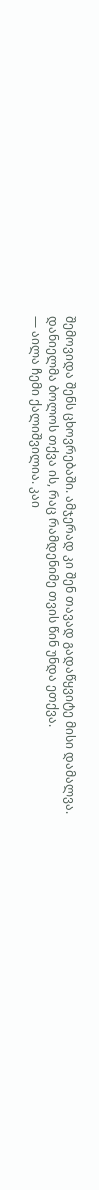შემოვიდა შენს ცხოვრებაში. ამჯერად კი შენ თავად გადაწყვიტე მისი დამალვა.
დანიელმა ბოლოს თქვა ის, რაც რამდენიმე თვის წინ უნდა ეთქვა.
— აილა ჩემი ქალიშვილია. კაი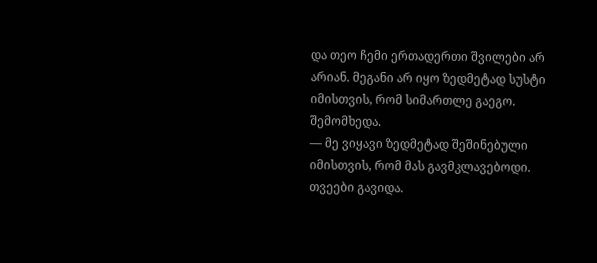და თეო ჩემი ერთადერთი შვილები არ არიან. მეგანი არ იყო ზედმეტად სუსტი იმისთვის, რომ სიმართლე გაეგო.
შემომხედა.
— მე ვიყავი ზედმეტად შეშინებული იმისთვის, რომ მას გავმკლავებოდი.
თვეები გავიდა.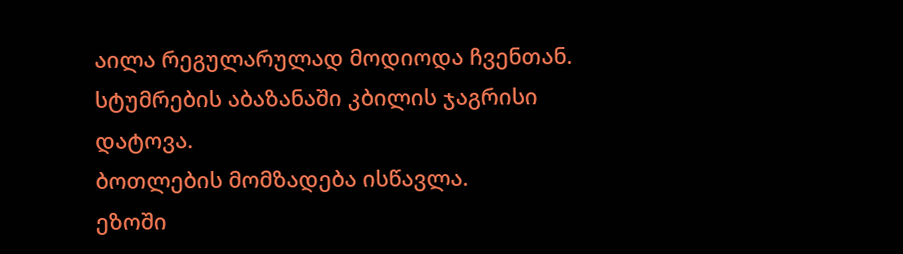აილა რეგულარულად მოდიოდა ჩვენთან.
სტუმრების აბაზანაში კბილის ჯაგრისი დატოვა.
ბოთლების მომზადება ისწავლა.
ეზოში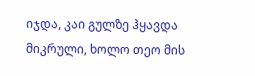იჯდა, კაი გულზე ჰყავდა მიკრული, ხოლო თეო მის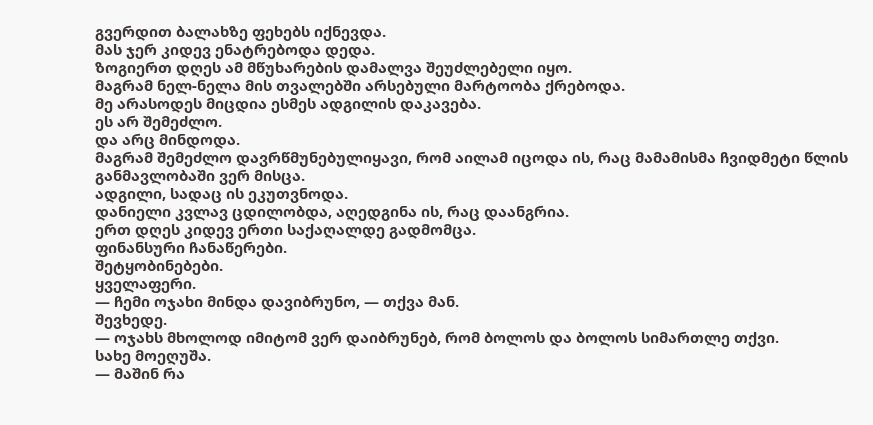გვერდით ბალახზე ფეხებს იქნევდა.
მას ჯერ კიდევ ენატრებოდა დედა.
ზოგიერთ დღეს ამ მწუხარების დამალვა შეუძლებელი იყო.
მაგრამ ნელ-ნელა მის თვალებში არსებული მარტოობა ქრებოდა.
მე არასოდეს მიცდია ესმეს ადგილის დაკავება.
ეს არ შემეძლო.
და არც მინდოდა.
მაგრამ შემეძლო დავრწმუნებულიყავი, რომ აილამ იცოდა ის, რაც მამამისმა ჩვიდმეტი წლის განმავლობაში ვერ მისცა.
ადგილი, სადაც ის ეკუთვნოდა.
დანიელი კვლავ ცდილობდა, აღედგინა ის, რაც დაანგრია.
ერთ დღეს კიდევ ერთი საქაღალდე გადმომცა.
ფინანსური ჩანაწერები.
შეტყობინებები.
ყველაფერი.
— ჩემი ოჯახი მინდა დავიბრუნო, — თქვა მან.
შევხედე.
— ოჯახს მხოლოდ იმიტომ ვერ დაიბრუნებ, რომ ბოლოს და ბოლოს სიმართლე თქვი.
სახე მოეღუშა.
— მაშინ რა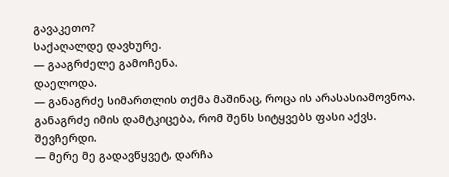გავაკეთო?
საქაღალდე დავხურე.
— გააგრძელე გამოჩენა.
დაელოდა.
— განაგრძე სიმართლის თქმა მაშინაც, როცა ის არასასიამოვნოა. განაგრძე იმის დამტკიცება, რომ შენს სიტყვებს ფასი აქვს.
შევჩერდი.
— მერე მე გადავწყვეტ, დარჩა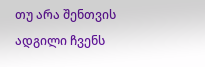თუ არა შენთვის ადგილი ჩვენს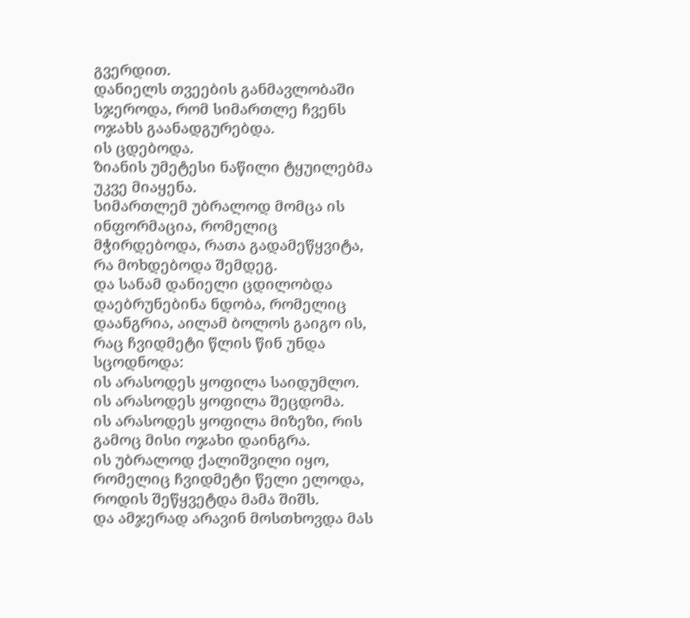გვერდით.
დანიელს თვეების განმავლობაში სჯეროდა, რომ სიმართლე ჩვენს ოჯახს გაანადგურებდა.
ის ცდებოდა.
ზიანის უმეტესი ნაწილი ტყუილებმა უკვე მიაყენა.
სიმართლემ უბრალოდ მომცა ის ინფორმაცია, რომელიც მჭირდებოდა, რათა გადამეწყვიტა, რა მოხდებოდა შემდეგ.
და სანამ დანიელი ცდილობდა დაებრუნებინა ნდობა, რომელიც დაანგრია, აილამ ბოლოს გაიგო ის, რაც ჩვიდმეტი წლის წინ უნდა სცოდნოდა:
ის არასოდეს ყოფილა საიდუმლო.
ის არასოდეს ყოფილა შეცდომა.
ის არასოდეს ყოფილა მიზეზი, რის გამოც მისი ოჯახი დაინგრა.
ის უბრალოდ ქალიშვილი იყო, რომელიც ჩვიდმეტი წელი ელოდა, როდის შეწყვეტდა მამა შიშს.
და ამჯერად არავინ მოსთხოვდა მას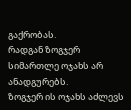გაქრობას.
რადგან ზოგჯერ სიმართლე ოჯახს არ ანადგურებს.
ზოგჯერ ის ოჯახს აძლევს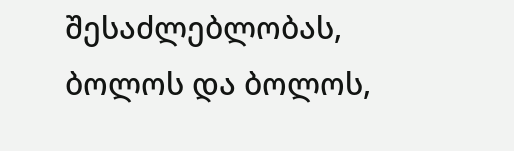შესაძლებლობას, ბოლოს და ბოლოს,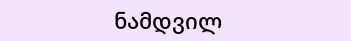ნამდვილ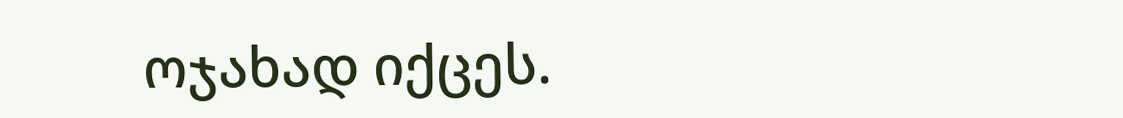ოჯახად იქცეს.